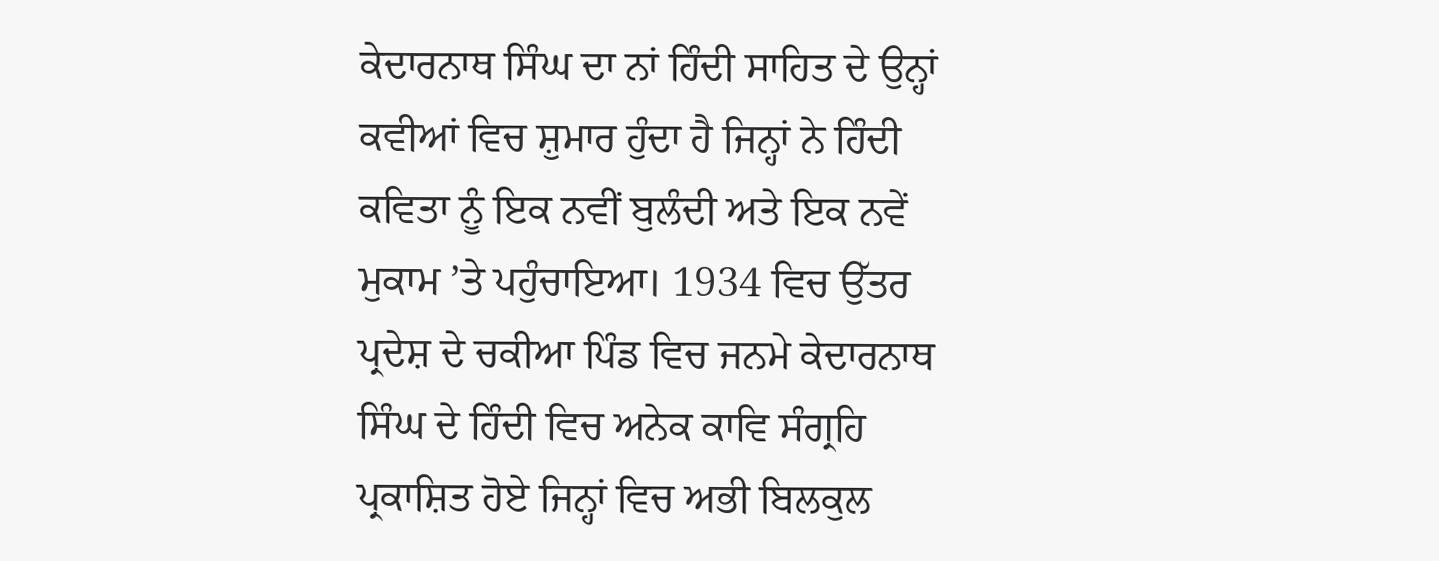ਕੇਦਾਰਨਾਥ ਸਿੰਘ ਦਾ ਨਾਂ ਹਿੰਦੀ ਸਾਹਿਤ ਦੇ ਉਨ੍ਹਾਂ ਕਵੀਆਂ ਵਿਚ ਸ਼ੁਮਾਰ ਹੁੰਦਾ ਹੈ ਜਿਨ੍ਹਾਂ ਨੇ ਹਿੰਦੀ ਕਵਿਤਾ ਨੂੰ ਇਕ ਨਵੀਂ ਬੁਲੰਦੀ ਅਤੇ ਇਕ ਨਵੇਂ ਮੁਕਾਮ ’ਤੇ ਪਹੁੰਚਾਇਆ। 1934 ਵਿਚ ਉੱਤਰ ਪ੍ਰਦੇਸ਼ ਦੇ ਚਕੀਆ ਪਿੰਡ ਵਿਚ ਜਨਮੇ ਕੇਦਾਰਨਾਥ ਸਿੰਘ ਦੇ ਹਿੰਦੀ ਵਿਚ ਅਨੇਕ ਕਾਵਿ ਸੰਗ੍ਰਹਿ ਪ੍ਰਕਾਸ਼ਿਤ ਹੋਏ ਜਿਨ੍ਹਾਂ ਵਿਚ ਅਭੀ ਬਿਲਕੁਲ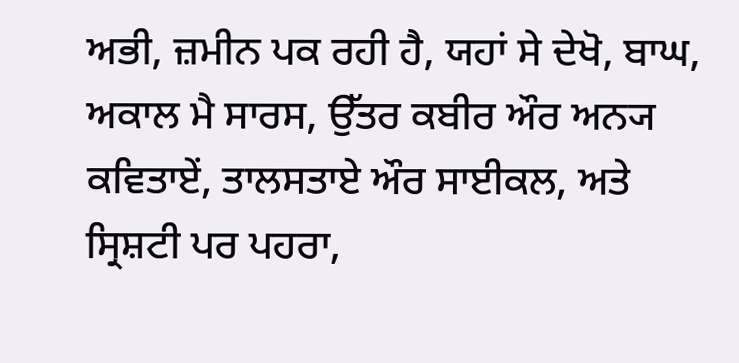ਅਭੀ, ਜ਼ਮੀਨ ਪਕ ਰਹੀ ਹੈ, ਯਹਾਂ ਸੇ ਦੇਖੋ, ਬਾਘ, ਅਕਾਲ ਮੈ ਸਾਰਸ, ਉੱਤਰ ਕਬੀਰ ਔਰ ਅਨ੍ਯ ਕਵਿਤਾਏਂ, ਤਾਲਸਤਾਏ ਔਰ ਸਾਈਕਲ, ਅਤੇ ਸ੍ਰਿਸ਼ਟੀ ਪਰ ਪਹਰਾ,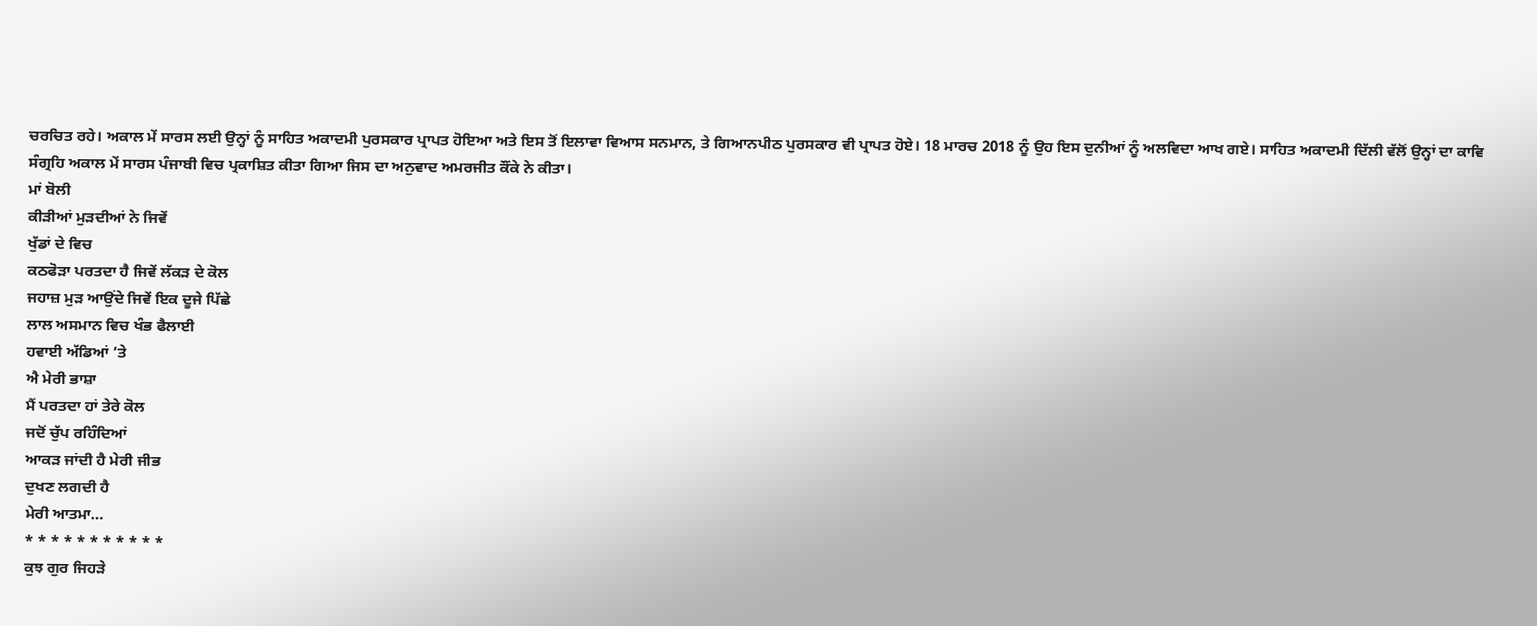ਚਰਚਿਤ ਰਹੇ। ਅਕਾਲ ਮੇਂ ਸਾਰਸ ਲਈ ਉਨ੍ਹਾਂ ਨੂੰ ਸਾਹਿਤ ਅਕਾਦਮੀ ਪੁਰਸਕਾਰ ਪ੍ਰਾਪਤ ਹੋਇਆ ਅਤੇ ਇਸ ਤੋਂ ਇਲਾਵਾ ਵਿਆਸ ਸਨਮਾਨ, ਤੇ ਗਿਆਨਪੀਠ ਪੁਰਸਕਾਰ ਵੀ ਪ੍ਰਾਪਤ ਹੋਏ। 18 ਮਾਰਚ 2018 ਨੂੰ ਉਹ ਇਸ ਦੁਨੀਆਂ ਨੂੰ ਅਲਵਿਦਾ ਆਖ ਗਏ। ਸਾਹਿਤ ਅਕਾਦਮੀ ਦਿੱਲੀ ਵੱਲੋਂ ਉਨ੍ਹਾਂ ਦਾ ਕਾਵਿ ਸੰਗ੍ਰਹਿ ਅਕਾਲ ਮੇਂ ਸਾਰਸ ਪੰਜਾਬੀ ਵਿਚ ਪ੍ਰਕਾਸ਼ਿਤ ਕੀਤਾ ਗਿਆ ਜਿਸ ਦਾ ਅਨੁਵਾਦ ਅਮਰਜੀਤ ਕੌਂਕੇ ਨੇ ਕੀਤਾ।
ਮਾਂ ਬੋਲੀ
ਕੀੜੀਆਂ ਮੁੜਦੀਆਂ ਨੇ ਜਿਵੇਂ
ਖੁੱਡਾਂ ਦੇ ਵਿਚ
ਕਠਫੋੜਾ ਪਰਤਦਾ ਹੈ ਜਿਵੇਂ ਲੱਕੜ ਦੇ ਕੋਲ
ਜਹਾਜ਼ ਮੁੜ ਆਉਂਦੇ ਜਿਵੇਂ ਇਕ ਦੂਜੇ ਪਿੱਛੇ
ਲਾਲ ਅਸਮਾਨ ਵਿਚ ਖੰਭ ਫੈਲਾਈ
ਹਵਾਈ ਅੱਡਿਆਂ ’ਤੇ
ਐ ਮੇਰੀ ਭਾਸ਼ਾ
ਮੈਂ ਪਰਤਦਾ ਹਾਂ ਤੇਰੇ ਕੋਲ
ਜਦੋਂ ਚੁੱਪ ਰਹਿੰਦਿਆਂ
ਆਕੜ ਜਾਂਦੀ ਹੈ ਮੇਰੀ ਜੀਭ
ਦੁਖਣ ਲਗਦੀ ਹੈ
ਮੇਰੀ ਆਤਮਾ…
* * * * * * * * * * *
ਕੁਝ ਗੁਰ ਜਿਹੜੇ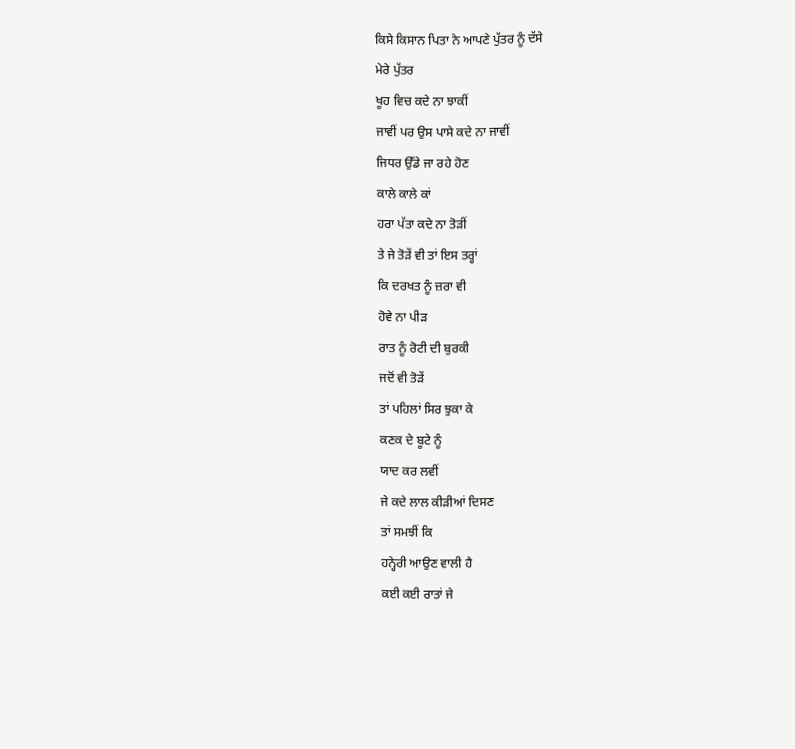ਕਿਸੇ ਕਿਸਾਨ ਪਿਤਾ ਨੇ ਆਪਣੇ ਪੁੱਤਰ ਨੂੰ ਦੱਸੇ
ਮੇਰੇ ਪੁੱਤਰ
ਖੂਹ ਵਿਚ ਕਦੇ ਨਾ ਝਾਕੀਂ
ਜਾਵੀਂ ਪਰ ਉਸ ਪਾਸੇ ਕਦੇ ਨਾ ਜਾਵੀਂ
ਜਿਧਰ ਉੱਡੇ ਜਾ ਰਹੇ ਹੋਣ
ਕਾਲੇ ਕਾਲੇ ਕਾਂ
ਹਰਾ ਪੱਤਾ ਕਦੇ ਨਾ ਤੋੜੀਂ
ਤੇ ਜੇ ਤੋੜੇਂ ਵੀ ਤਾਂ ਇਸ ਤਰ੍ਹਾਂ
ਕਿ ਦਰਖਤ ਨੂੰ ਜ਼ਰਾ ਵੀ
ਹੋਵੇ ਨਾ ਪੀੜ
ਰਾਤ ਨੂੰ ਰੋਟੀ ਦੀ ਬੁਰਕੀ
ਜਦੋਂ ਵੀ ਤੋੜੇਂ
ਤਾਂ ਪਹਿਲਾਂ ਸਿਰ ਝੁਕਾ ਕੇ
ਕਣਕ ਦੇ ਬੂਟੇ ਨੂੰ
ਯਾਦ ਕਰ ਲਵੀਂ
ਜੇ ਕਦੇ ਲਾਲ ਕੀੜੀਆਂ ਦਿਸਣ
ਤਾਂ ਸਮਝੀਂ ਕਿ
ਹਨ੍ਹੇਰੀ ਆਉਣ ਵਾਲੀ ਹੈ
ਕਈ ਕਈ ਰਾਤਾਂ ਜੇ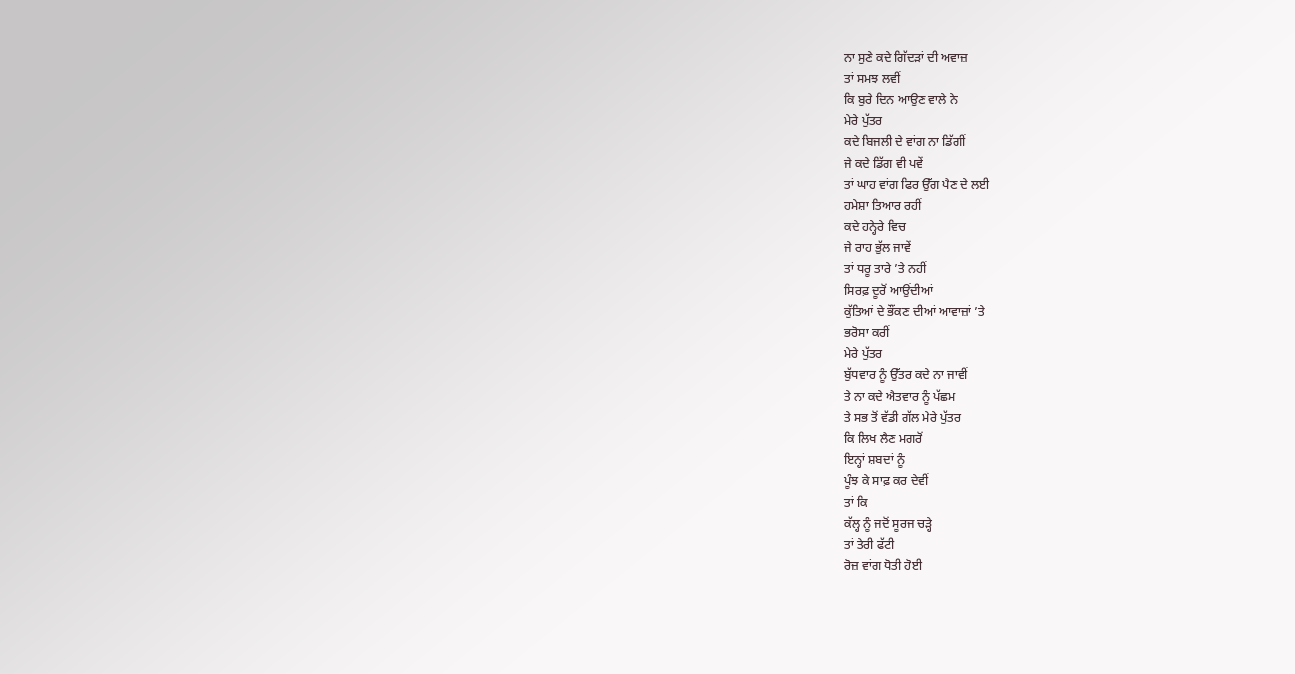ਨਾ ਸੁਣੇ ਕਦੇ ਗਿੱਦੜਾਂ ਦੀ ਅਵਾਜ਼
ਤਾਂ ਸਮਝ ਲਵੀਂ
ਕਿ ਬੁਰੇ ਦਿਨ ਆਉਣ ਵਾਲੇ ਨੇ
ਮੇਰੇ ਪੁੱਤਰ
ਕਦੇ ਬਿਜਲੀ ਦੇ ਵਾਂਗ ਨਾ ਡਿੱਗੀਂ
ਜੇ ਕਦੇ ਡਿੱਗ ਵੀ ਪਵੇਂ
ਤਾਂ ਘਾਹ ਵਾਂਗ ਫਿਰ ਉੱਗ ਪੈਣ ਦੇ ਲਈ
ਹਮੇਸ਼ਾ ਤਿਆਰ ਰਹੀਂ
ਕਦੇ ਹਨ੍ਹੇਰੇ ਵਿਚ
ਜੇ ਰਾਹ ਭੁੱਲ ਜਾਵੇਂ
ਤਾਂ ਧਰੂ ਤਾਰੇ ’ਤੇ ਨਹੀਂ
ਸਿਰਫ਼ ਦੂਰੋਂ ਆਉਂਦੀਆਂ
ਕੁੱਤਿਆਂ ਦੇ ਭੌਂਕਣ ਦੀਆਂ ਆਵਾਜ਼ਾਂ ’ਤੇ
ਭਰੋਸਾ ਕਰੀਂ
ਮੇਰੇ ਪੁੱਤਰ
ਬੁੱਧਵਾਰ ਨੂੰ ਉੱਤਰ ਕਦੇ ਨਾ ਜਾਵੀਂ
ਤੇ ਨਾ ਕਦੇ ਐਤਵਾਰ ਨੂੰ ਪੱਛਮ
ਤੇ ਸਭ ਤੋਂ ਵੱਡੀ ਗੱਲ ਮੇਰੇ ਪੁੱਤਰ
ਕਿ ਲਿਖ ਲੈਣ ਮਗਰੋਂ
ਇਨ੍ਹਾਂ ਸ਼ਬਦਾਂ ਨੂੰ
ਪੂੰਝ ਕੇ ਸਾਫ਼ ਕਰ ਦੇਵੀਂ
ਤਾਂ ਕਿ
ਕੱਲ੍ਹ ਨੂੰ ਜਦੋਂ ਸੂਰਜ ਚੜ੍ਹੇ
ਤਾਂ ਤੇਰੀ ਫੱਟੀ
ਰੋਜ਼ ਵਾਂਗ ਧੋਤੀ ਹੋਈ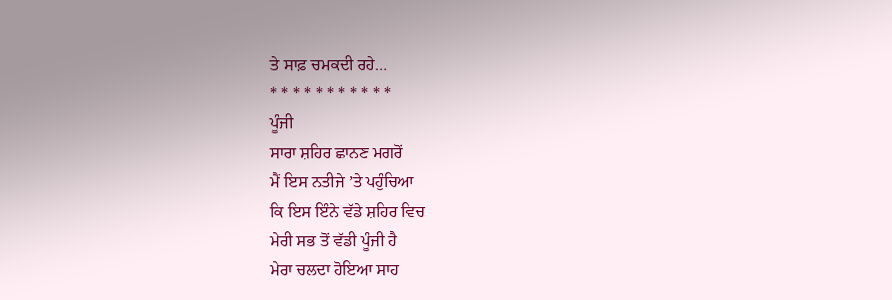ਤੇ ਸਾਫ਼ ਚਮਕਦੀ ਰਹੇ…
* * * * * * * * * * *
ਪੂੰਜੀ
ਸਾਰਾ ਸ਼ਹਿਰ ਛਾਨਣ ਮਗਰੋਂ
ਮੈਂ ਇਸ ਨਤੀਜੇ ’ਤੇ ਪਹੁੰਚਿਆ
ਕਿ ਇਸ ਇੰਨੇ ਵੱਡੇ ਸ਼ਹਿਰ ਵਿਚ
ਮੇਰੀ ਸਭ ਤੋਂ ਵੱਡੀ ਪੂੰਜੀ ਹੈ
ਮੇਰਾ ਚਲਦਾ ਹੋਇਆ ਸਾਹ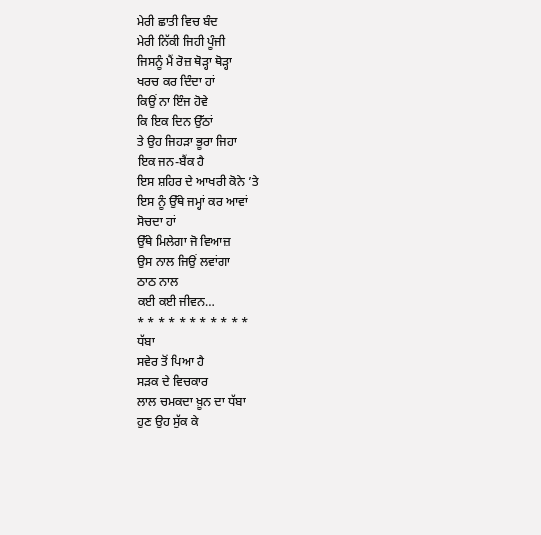ਮੇਰੀ ਛਾਤੀ ਵਿਚ ਬੰਦ
ਮੇਰੀ ਨਿੱਕੀ ਜਿਹੀ ਪੂੰਜੀ
ਜਿਸਨੂੰ ਮੈਂ ਰੋਜ਼ ਥੋੜ੍ਹਾ ਥੋੜ੍ਹਾ
ਖਰਚ ਕਰ ਦਿੰਦਾ ਹਾਂ
ਕਿਉਂ ਨਾ ਇੰਜ ਹੋਵੇ
ਕਿ ਇਕ ਦਿਨ ਉੱਠਾਂ
ਤੇ ਉਹ ਜਿਹੜਾ ਭੂਰਾ ਜਿਹਾ
ਇਕ ਜਨ-ਬੈਂਕ ਹੈ
ਇਸ ਸ਼ਹਿਰ ਦੇ ਆਖਰੀ ਕੋਨੇ ’ਤੇ
ਇਸ ਨੂੰ ਉੱਥੇ ਜਮ੍ਹਾਂ ਕਰ ਆਵਾਂ
ਸੋਚਦਾ ਹਾਂ
ਉੱਥੇ ਮਿਲੇਗਾ ਜੋ ਵਿਆਜ਼
ਉਸ ਨਾਲ ਜਿਉਂ ਲਵਾਂਗਾ
ਠਾਠ ਨਾਲ
ਕਈ ਕਈ ਜੀਵਨ…
* * * * * * * * * * *
ਧੱਬਾ
ਸਵੇਰ ਤੋਂ ਪਿਆ ਹੈ
ਸੜਕ ਦੇ ਵਿਚਕਾਰ
ਲਾਲ ਚਮਕਦਾ ਖ਼ੂਨ ਦਾ ਧੱਬਾ
ਹੁਣ ਉਹ ਸੁੱਕ ਕੇ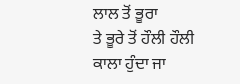ਲਾਲ ਤੋਂ ਭੂਰਾ
ਤੇ ਭੂਰੇ ਤੋਂ ਹੌਲੀ ਹੌਲੀ
ਕਾਲਾ ਹੁੰਦਾ ਜਾ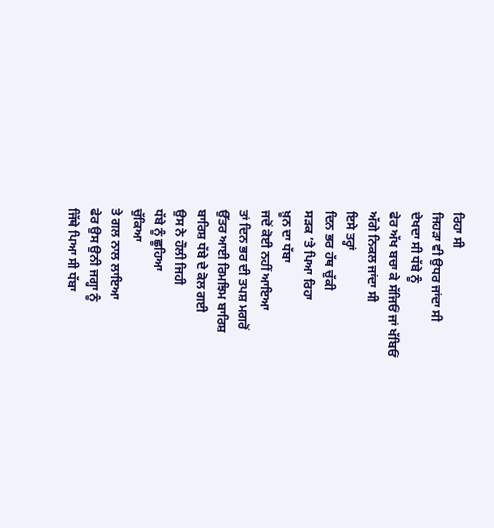ਰਿਹਾ ਸੀ
ਜਿਹੜਾ ਵੀ ਉਧਰ ਜਾਂਦਾ ਸੀ
ਦੇਖਦਾ ਸੀ ਧੱਬੇ ਨੂੰ
ਫੇਰ ਅੱਖ ਬਚਾ ਕੇ ਸੱਜਿਓਂ ਜਾਂ ਖੱਬਿਓਂ
ਅੱਗੇ ਨਿਕਲ ਜਾਂਦਾ ਸੀ
ਇਸੇ ਤਰ੍ਹਾਂ
ਦਿਨ ਭਰ ਹੱਥ ਚੁੱਕੀ
ਸੜਕ ’ਤੇ ਪਿਆ ਰਿਹਾ
ਖ਼ੂਨ ਦਾ ਧੱਬਾ
ਜਦੋਂ ਕੋਈ ਨਹੀਂ ਆਇਆ
ਤਾਂ ਦਿਨ ਭਰ ਦੀ ਤਪਸ਼ ਮਗਰੋਂ
ਉੱਤਰ ਆਈ ਰਿਮਝਿਮ ਬਾਰਿਸ਼
ਬਾਰਿਸ਼ ਧੱਬੇ ਦੇ ਕੋਲ ਗਈ
ਉਸ ਨੇ ਹੌਲੀ ਜਿਹੀ
ਧੱਬੇ ਨੂੰ ਛੂਹਿਆ
ਚੁੱਕਿਆ
ਤੇ ਗਲ ਨਾਲ ਲਾਇਆ
ਫੇਰ ਉਸ ਉਨੀ ਜਗ੍ਹਾ ਨੂੰ
ਜਿੱਥੇ ਪਿਆ ਸੀ ਧੱਬਾ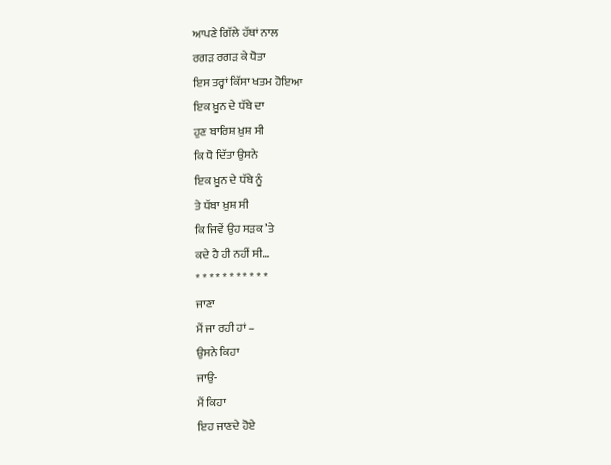ਆਪਣੇ ਗਿੱਲੇ ਹੱਥਾਂ ਨਾਲ
ਰਗੜ ਰਗੜ ਕੇ ਧੋਤਾ
ਇਸ ਤਰ੍ਹਾਂ ਕਿੱਸਾ ਖਤਮ ਹੋਇਆ
ਇਕ ਖ਼ੂਨ ਦੇ ਧੱਬੇ ਦਾ
ਹੁਣ ਬਾਰਿਸ਼ ਖ਼ੁਸ਼ ਸੀ
ਕਿ ਧੋ ਦਿੱਤਾ ਉਸਨੇ
ਇਕ ਖ਼ੂਨ ਦੇ ਧੱਬੇ ਨੂੰ
ਤੇ ਧੱਬਾ ਖ਼ੁਸ਼ ਸੀ
ਕਿ ਜਿਵੇਂ ਉਹ ਸੜਕ ’ਤੇ
ਕਦੇ ਹੈ ਹੀ ਨਹੀਂ ਸੀ…
* * * * * * * * * * *
ਜਾਣਾ
ਮੈਂ ਜਾ ਰਹੀ ਹਾਂ –
ਉਸਨੇ ਕਿਹਾ
ਜਾਉ-
ਮੈਂ ਕਿਹਾ
ਇਹ ਜਾਣਦੇ ਹੋਏ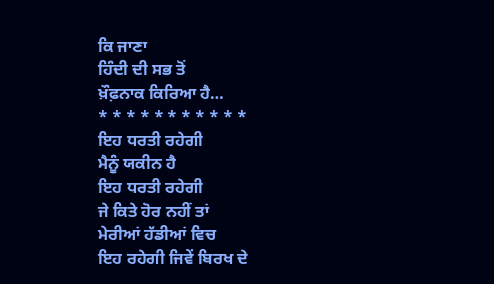ਕਿ ਜਾਣਾ
ਹਿੰਦੀ ਦੀ ਸਭ ਤੋਂ
ਖ਼ੌਫ਼ਨਾਕ ਕਿਰਿਆ ਹੈ…
* * * * * * * * * * *
ਇਹ ਧਰਤੀ ਰਹੇਗੀ
ਮੈਨੂੰ ਯਕੀਨ ਹੈ
ਇਹ ਧਰਤੀ ਰਹੇਗੀ
ਜੇ ਕਿਤੇ ਹੋਰ ਨਹੀਂ ਤਾਂ
ਮੇਰੀਆਂ ਹੱਡੀਆਂ ਵਿਚ
ਇਹ ਰਹੇਗੀ ਜਿਵੇਂ ਬਿਰਖ ਦੇ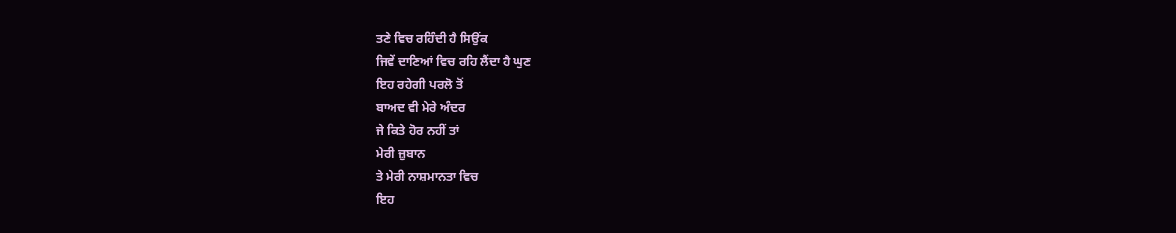ਤਣੇ ਵਿਚ ਰਹਿੰਦੀ ਹੈ ਸਿਉਂਕ
ਜਿਵੇਂ ਦਾਣਿਆਂ ਵਿਚ ਰਹਿ ਲੈਂਦਾ ਹੈ ਘੁਣ
ਇਹ ਰਹੇਗੀ ਪਰਲੋ ਤੋਂ
ਬਾਅਦ ਵੀ ਮੇਰੇ ਅੰਦਰ
ਜੇ ਕਿਤੇ ਹੋਰ ਨਹੀਂ ਤਾਂ
ਮੇਰੀ ਜ਼ੁਬਾਨ
ਤੇ ਮੇਰੀ ਨਾਸ਼ਮਾਨਤਾ ਵਿਚ
ਇਹ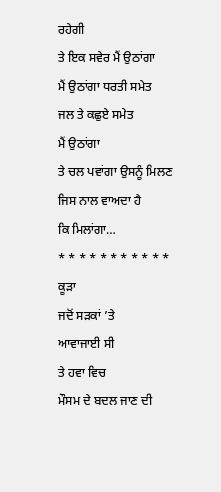ਰਹੇਗੀ
ਤੇ ਇਕ ਸਵੇਰ ਮੈਂ ਉਠਾਂਗਾ
ਮੈਂ ਉਠਾਂਗਾ ਧਰਤੀ ਸਮੇਤ
ਜਲ ਤੇ ਕਛੁਏ ਸਮੇਤ
ਮੈਂ ਉਠਾਂਗਾ
ਤੇ ਚਲ ਪਵਾਂਗਾ ਉਸਨੂੰ ਮਿਲਣ
ਜਿਸ ਨਾਲ ਵਾਅਦਾ ਹੈ
ਕਿ ਮਿਲਾਂਗਾ…
* * * * * * * * * * *
ਕੂੜਾ
ਜਦੋਂ ਸੜਕਾਂ ’ਤੇ
ਆਵਾਜਾਈ ਸੀ
ਤੇ ਹਵਾ ਵਿਚ
ਮੌਸਮ ਦੇ ਬਦਲ ਜਾਣ ਦੀ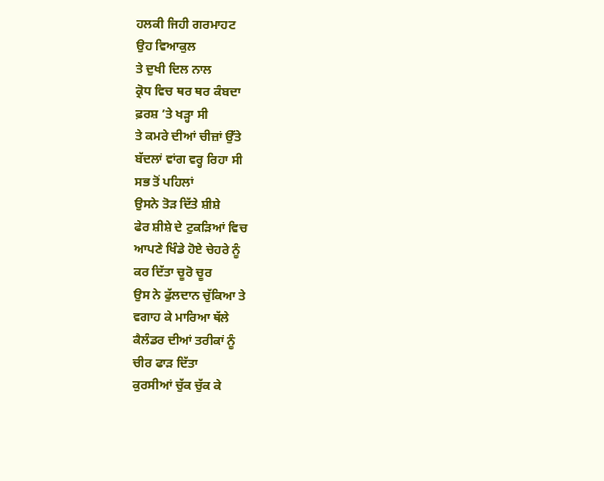ਹਲਕੀ ਜਿਹੀ ਗਰਮਾਹਟ
ਉਹ ਵਿਆਕੁਲ
ਤੇ ਦੁਖੀ ਦਿਲ ਨਾਲ
ਕ੍ਰੋਧ ਵਿਚ ਥਰ ਥਰ ਕੰਬਦਾ
ਫ਼ਰਸ਼ ’ਤੇ ਖੜ੍ਹਾ ਸੀ
ਤੇ ਕਮਰੇ ਦੀਆਂ ਚੀਜ਼ਾਂ ਉੱਤੇ
ਬੱਦਲਾਂ ਵਾਂਗ ਵਰ੍ਹ ਰਿਹਾ ਸੀ
ਸਭ ਤੋਂ ਪਹਿਲਾਂ
ਉਸਨੇ ਤੋੜ ਦਿੱਤੇ ਸ਼ੀਸ਼ੇ
ਫੇਰ ਸ਼ੀਸ਼ੇ ਦੇ ਟੁਕੜਿਆਂ ਵਿਚ
ਆਪਣੇ ਖਿੰਡੇ ਹੋਏ ਚੇਹਰੇ ਨੂੰ
ਕਰ ਦਿੱਤਾ ਚੂਰੋ ਚੂਰ
ਉਸ ਨੇ ਫੁੱਲਦਾਨ ਚੁੱਕਿਆ ਤੇ
ਵਗਾਹ ਕੇ ਮਾਰਿਆ ਥੱਲੇ
ਕੈਲੰਡਰ ਦੀਆਂ ਤਰੀਕਾਂ ਨੂੰ
ਚੀਰ ਫਾੜ ਦਿੱਤਾ
ਕੁਰਸੀਆਂ ਚੁੱਕ ਚੁੱਕ ਕੇ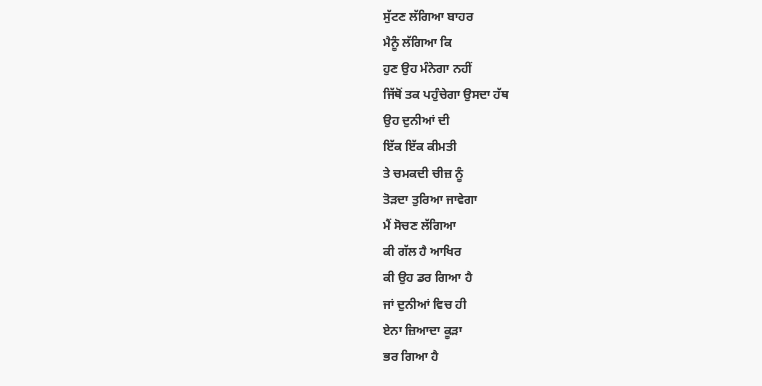ਸੁੱਟਣ ਲੱਗਿਆ ਬਾਹਰ
ਮੈਨੂੰ ਲੱਗਿਆ ਕਿ
ਹੁਣ ਉਹ ਮੰਨੇਗਾ ਨਹੀਂ
ਜਿੱਥੋਂ ਤਕ ਪਹੁੰਚੇਗਾ ਉਸਦਾ ਹੱਥ
ਉਹ ਦੁਨੀਆਂ ਦੀ
ਇੱਕ ਇੱਕ ਕੀਮਤੀ
ਤੇ ਚਮਕਦੀ ਚੀਜ਼ ਨੂੰ
ਤੋੜਦਾ ਤੁਰਿਆ ਜਾਵੇਗਾ
ਮੈਂ ਸੋਚਣ ਲੱਗਿਆ
ਕੀ ਗੱਲ ਹੈ ਆਖਿਰ
ਕੀ ਉਹ ਡਰ ਗਿਆ ਹੈ
ਜਾਂ ਦੁਨੀਆਂ ਵਿਚ ਹੀ
ਏਨਾ ਜ਼ਿਆਦਾ ਕੂੜਾ
ਭਰ ਗਿਆ ਹੈ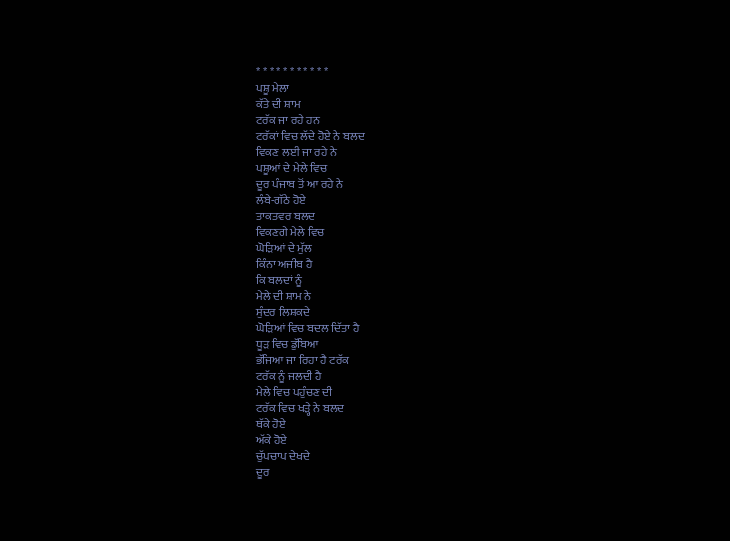* * * * * * * * * * *
ਪਸ਼ੂ ਮੇਲਾ
ਕੱਤੇ ਦੀ ਸ਼ਾਮ
ਟਰੱਕ ਜਾ ਰਹੇ ਹਨ
ਟਰੱਕਾਂ ਵਿਚ ਲੱਦੇ ਹੋਏ ਨੇ ਬਲਦ
ਵਿਕਣ ਲਈ ਜਾ ਰਹੇ ਨੇ
ਪਸ਼ੂਆਂ ਦੇ ਮੇਲੇ ਵਿਚ
ਦੂਰ ਪੰਜਾਬ ਤੋਂ ਆ ਰਹੇ ਨੇ
ਲੰਬੇ-ਗੱਠੇ ਹੋਏ
ਤਾਕਤਵਰ ਬਲਦ
ਵਿਕਣਗੇ ਮੇਲੇ ਵਿਚ
ਘੋੜਿਆਂ ਦੇ ਮੁੱਲ
ਕਿੰਨਾ ਅਜੀਬ ਹੈ
ਕਿ ਬਲਦਾਂ ਨੂੰ
ਮੇਲੇ ਦੀ ਸ਼ਾਮ ਨੇ
ਸੁੰਦਰ ਲਿਸ਼ਕਦੇ
ਘੋੜਿਆਂ ਵਿਚ ਬਦਲ ਦਿੱਤਾ ਹੈ
ਧੂੜ ਵਿਚ ਡੁੱਬਿਆ
ਭੱਜਿਆ ਜਾ ਰਿਹਾ ਹੈ ਟਰੱਕ
ਟਰੱਕ ਨੂੰ ਜਲਦੀ ਹੈ
ਮੇਲੇ ਵਿਚ ਪਹੁੰਚਣ ਦੀ
ਟਰੱਕ ਵਿਚ ਖੜ੍ਹੇ ਨੇ ਬਲਦ
ਥੱਕੇ ਹੋਏ
ਅੱਕੇ ਹੋਏ
ਚੁੱਪਚਾਪ ਦੇਖਦੇ
ਦੂਰ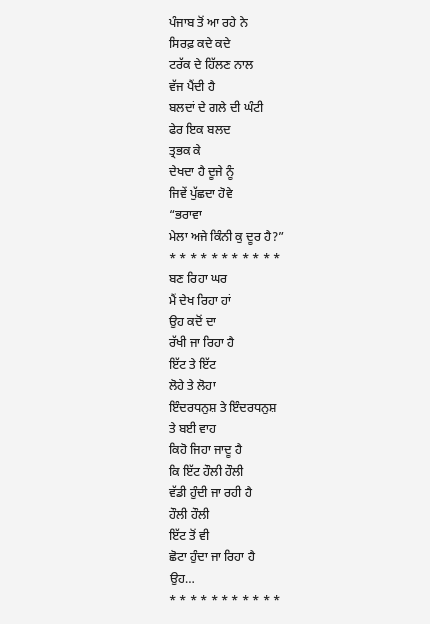ਪੰਜਾਬ ਤੋਂ ਆ ਰਹੇ ਨੇ
ਸਿਰਫ਼ ਕਦੇ ਕਦੇ
ਟਰੱਕ ਦੇ ਹਿੱਲਣ ਨਾਲ
ਵੱਜ ਪੈਂਦੀ ਹੈ
ਬਲਦਾਂ ਦੇ ਗਲੇ ਦੀ ਘੰਟੀ
ਫੇਰ ਇਕ ਬਲਦ
ਤ੍ਰਭਕ ਕੇ
ਦੇਖਦਾ ਹੈ ਦੂਜੇ ਨੂੰ
ਜਿਵੇਂ ਪੁੱਛਦਾ ਹੋਵੇ
“ਭਰਾਵਾ
ਮੇਲਾ ਅਜੇ ਕਿੰਨੀ ਕੁ ਦੂਰ ਹੈ?”
* * * * * * * * * * *
ਬਣ ਰਿਹਾ ਘਰ
ਮੈਂ ਦੇਖ ਰਿਹਾ ਹਾਂ
ਉਹ ਕਦੋਂ ਦਾ
ਰੱਖੀ ਜਾ ਰਿਹਾ ਹੈ
ਇੱਟ ਤੇ ਇੱਟ
ਲੋਹੇ ਤੇ ਲੋਹਾ
ਇੰਦਰਧਨੁਸ਼ ਤੇ ਇੰਦਰਧਨੁਸ਼
ਤੇ ਬਈ ਵਾਹ
ਕਿਹੋ ਜਿਹਾ ਜਾਦੂ ਹੈ
ਕਿ ਇੱਟ ਹੌਲੀ ਹੌਲੀ
ਵੱਡੀ ਹੁੰਦੀ ਜਾ ਰਹੀ ਹੈ
ਹੌਲੀ ਹੌਲੀ
ਇੱਟ ਤੋਂ ਵੀ
ਛੋਟਾ ਹੁੰਦਾ ਜਾ ਰਿਹਾ ਹੈ
ਉਹ…
* * * * * * * * * * *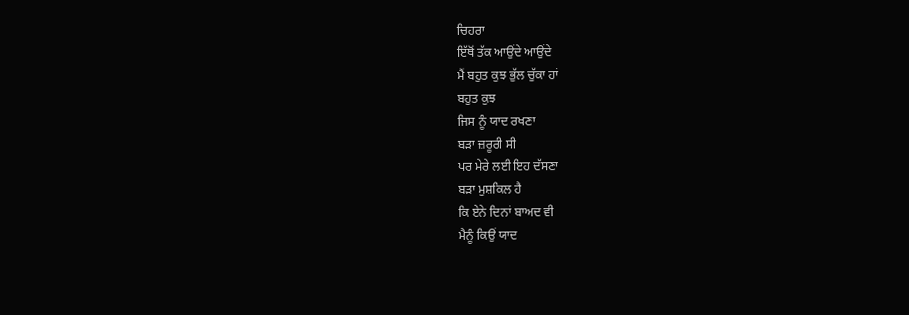ਚਿਹਰਾ
ਇੱਥੋਂ ਤੱਕ ਆਉਂਦੇ ਆਉਂਦੇ
ਮੈਂ ਬਹੁਤ ਕੁਝ ਭੁੱਲ ਚੁੱਕਾ ਹਾਂ
ਬਹੁਤ ਕੁਝ
ਜਿਸ ਨੂੰ ਯਾਦ ਰਖਣਾ
ਬੜਾ ਜ਼ਰੂਰੀ ਸੀ
ਪਰ ਮੇਰੇ ਲਈ ਇਹ ਦੱਸਣਾ
ਬੜਾ ਮੁਸ਼ਕਿਲ ਹੈ
ਕਿ ਏਨੇ ਦਿਨਾਂ ਬਾਅਦ ਵੀ
ਮੈਨੂੰ ਕਿਉਂ ਯਾਦ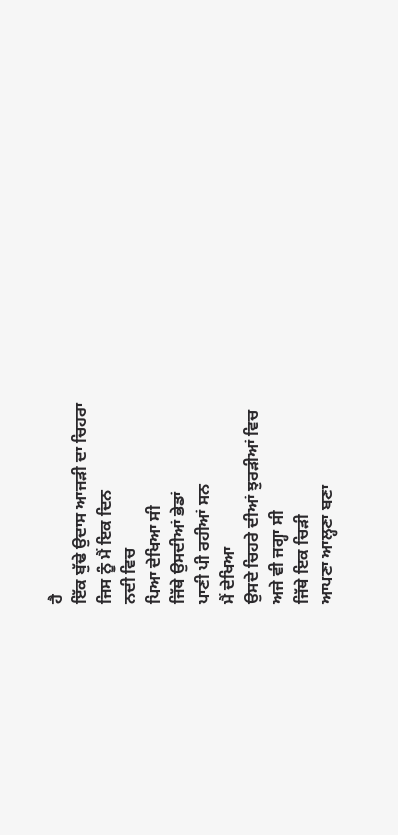ਹੈ
ਇੱਕ ਬੁੱਢੇ ਉਦਾਸ ਆਜੜੀ ਦਾ ਚਿਹਰਾ
ਜਿਸ ਨੂੰ ਮੈਂ ਇਕ ਦਿਨ
ਨਦੀ ਵਿਚ
ਪਿਆ ਦੇਖਿਆ ਸੀ
ਜਿੱਥੇ ਉਸਦੀਆਂ ਭੇਡਾਂ
ਪਾਣੀ ਪੀ ਰਹੀਆਂ ਸਨ
ਮੈਂ ਦੇਖਿਆ
ਉਸਦੇ ਚਿਹਰੇ ਦੀਆਂ ਝੁਰੜੀਆਂ ਵਿਚ
ਅਜੇ ਵੀ ਜਗ੍ਹਾ ਸੀ
ਜਿੱਥੇ ਇਕ ਚਿੜੀ
ਆਪਣਾ ਆਲ੍ਹਣਾ ਬਣਾ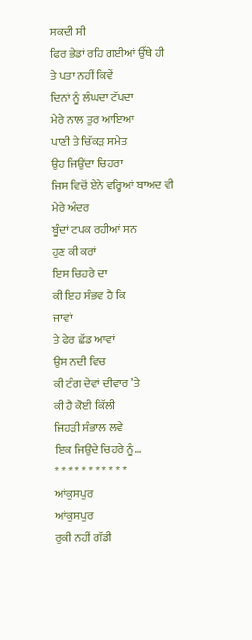ਸਕਦੀ ਸੀ
ਫਿਰ ਭੇਡਾਂ ਰਹਿ ਗਈਆਂ ਉੱਥੇ ਹੀ
ਤੇ ਪਤਾ ਨਹੀਂ ਕਿਵੇਂ
ਦਿਨਾਂ ਨੂੰ ਲੰਘਦਾ ਟੱਪਦਾ
ਮੇਰੇ ਨਾਲ ਤੁਰ ਆਇਆ
ਪਾਣੀ ਤੇ ਚਿੱਕੜ ਸਮੇਤ
ਉਹ ਜਿਉਂਦਾ ਚਿਹਰਾ
ਜਿਸ ਵਿਚੋਂ ਏਨੇ ਵਰ੍ਹਿਆਂ ਬਾਅਦ ਵੀ
ਮੇਰੇ ਅੰਦਰ
ਬੂੰਦਾਂ ਟਪਕ ਰਹੀਆਂ ਸਨ
ਹੁਣ ਕੀ ਕਰਾਂ
ਇਸ ਚਿਹਰੇ ਦਾ
ਕੀ ਇਹ ਸੰਭਵ ਹੈ ਕਿ
ਜਾਵਾਂ
ਤੇ ਫੇਰ ਛੱਡ ਆਵਾਂ
ਉਸ ਨਦੀ ਵਿਚ
ਕੀ ਟੰਗ ਦੇਵਾਂ ਦੀਵਾਰ ’ਤੇ
ਕੀ ਹੈ ਕੋਈ ਕਿੱਲੀ
ਜਿਹੜੀ ਸੰਭਾਲ ਲਵੇ
ਇਕ ਜਿਉਂਦੇ ਚਿਹਰੇ ਨੂੰ…
* * * * * * * * * * *
ਆਂਕੁਸਪੁਰ
ਆਂਕੁਸਪੁਰ
ਰੁਕੀ ਨਹੀਂ ਗੱਡੀ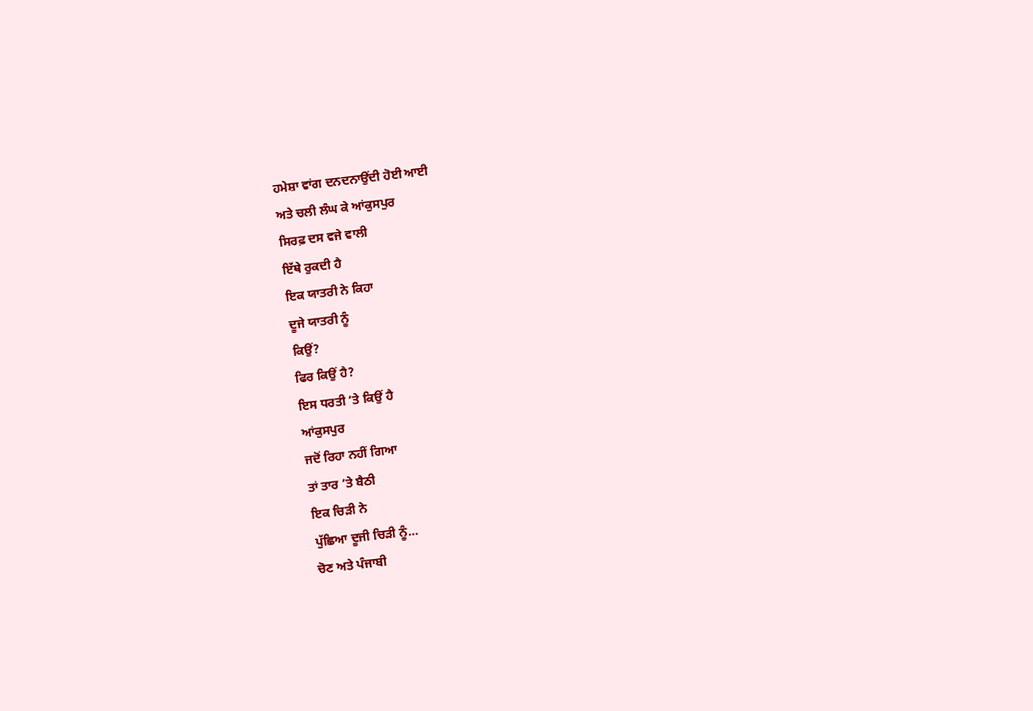ਹਮੇਸ਼ਾ ਵਾਂਗ ਦਨਦਨਾਉਂਦੀ ਹੋਈ ਆਈ
ਅਤੇ ਚਲੀ ਲੰਘ ਕੇ ਆਂਕੁਸਪੁਰ
ਸਿਰਫ਼ ਦਸ ਵਜੇ ਵਾਲੀ
ਇੱਥੇ ਰੁਕਦੀ ਹੈ
ਇਕ ਯਾਤਰੀ ਨੇ ਕਿਹਾ
ਦੂਜੇ ਯਾਤਰੀ ਨੂੰ
ਕਿਉਂ?
ਫਿਰ ਕਿਉਂ ਹੈ?
ਇਸ ਧਰਤੀ ’ਤੇ ਕਿਉਂ ਹੈ
ਆਂਕੁਸਪੁਰ
ਜਦੋਂ ਰਿਹਾ ਨਹੀਂ ਗਿਆ
ਤਾਂ ਤਾਰ ’ਤੇ ਬੈਠੀ
ਇਕ ਚਿੜੀ ਨੇ
ਪੁੱਛਿਆ ਦੂਜੀ ਚਿੜੀ ਨੂੰ…
ਚੋਣ ਅਤੇ ਪੰਜਾਬੀ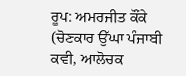ਰੂਪ: ਅਮਰਜੀਤ ਕੌਂਕੇ
(ਚੋਣਕਾਰ ਉੱਘਾ ਪੰਜਾਬੀ ਕਵੀ, ਆਲੋਚਕ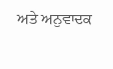ਅਤੇ ਅਨੁਵਾਦਕ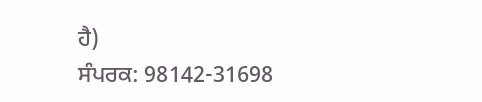ਹੈ)
ਸੰਪਰਕ: 98142-31698